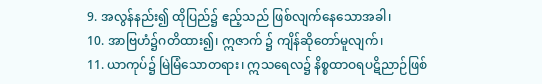9. အလွန်နည်း၍ ထိုပြည်၌ ဧည့်သည် ဖြစ်လျက်နေသောအခါ၊
10. အာဗြဟံ၌ဂတိထား၍၊ ဣဇာက် ၌ ကျိန်ဆိုတော်မူလျက်၊
11. ယာကုပ်၌ မြဲမြံသောတရား၊ ဣသရေလ၌ နိစ္စထာဝရပဋိညာဉ်ဖြစ်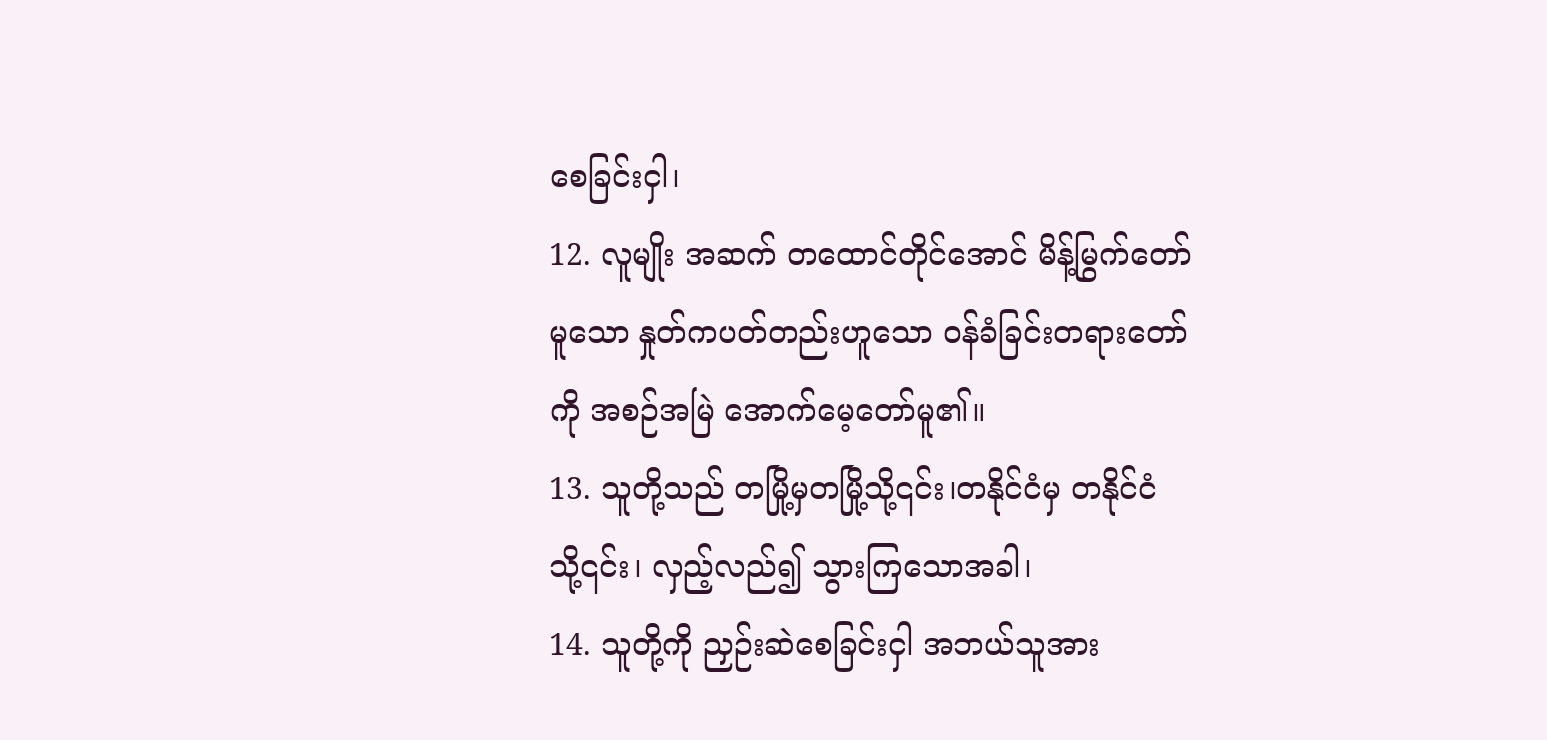စေခြင်းငှါ၊
12. လူမျိုး အဆက် တထောင်တိုင်အောင် မိန့်မြွက်တော်မူသော နှုတ်ကပတ်တည်းဟူသော ဝန်ခံခြင်းတရားတော်ကို အစဉ်အမြဲ အောက်မေ့တော်မူ၏။
13. သူတို့သည် တမြို့မှတမြို့သို့၎င်း၊တနိုင်ငံမှ တနိုင်ငံသို့၎င်း၊ လှည့်လည်၍ သွားကြသောအခါ၊
14. သူတို့ကို ညှဉ်းဆဲစေခြင်းငှါ အဘယ်သူအား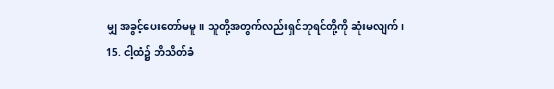မျှ အခွင့်ပေးတော်မမူ။ သူတို့အတွက်လည်းရှင်ဘုရင်တို့ကို ဆုံးမလျက်၊
15. ငါ့ထံ၌ ဘိသိတ်ခံ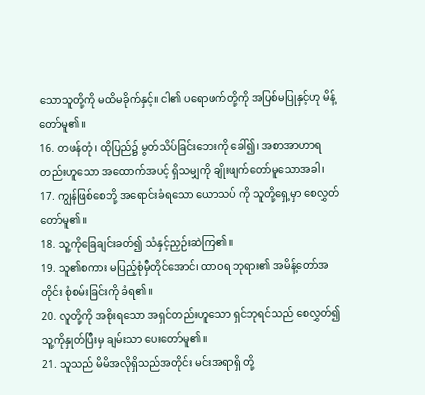သောသူတို့ကို မထိမခိုက်နှင့်။ ငါ၏ ပရောဖက်တို့ကို အပြစ်မပြုနှင့်ဟု မိန့်တော်မူ၏။
16. တဖန်တုံ၊ ထိုပြည်၌ မွတ်သိပ်ခြင်းဘေးကို ခေါ်၍၊ အစာအာဟာရတည်းဟူသော အထောက်အပင့် ရှိသမျှကို ချိုးဖျက်တော်မူသောအခါ၊
17. ကျွန်ဖြစ်စေဘို့ အရောင်းခံရသော ယောသပ် ကို သူတို့ရှေ့မှာ စေလွှတ်တော်မူ၏။
18. သူ့ကိုခြေချင်းခတ်၍ သံနှင့်ညှဉ်းဆဲကြ၏။
19. သူ၏စကား မပြည့်စုံမှီတိုင်အောင်၊ ထာဝရ ဘုရား၏ အမိန့်တော်အတိုင်း စုံစမ်းခြင်းကို ခံရ၏။
20. လူတို့ကို အစိုးရသော အရှင်တည်းဟူသော ရှင်ဘုရင်သည် စေလွှတ်၍ သူ့ကိုနှုတ်ပြီးမှ ချမ်းသာ ပေးတော်မူ၏။
21. သူသည် မိမိအလိုရှိသည်အတိုင်း မင်းအရာရှိ တို့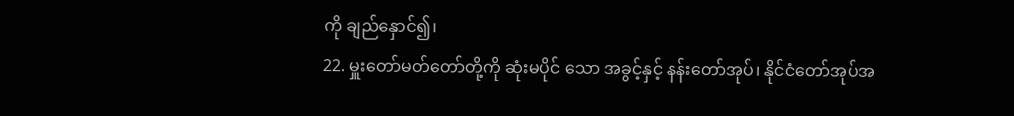ကို ချည်နှောင်၍၊
22. မှူးတော်မတ်တော်တို့ကို ဆုံးမပိုင် သော အခွင့်နှင့် နန်းတော်အုပ်၊ နိုင်ငံတော်အုပ်အ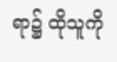ရာ၌ ထိုသူကို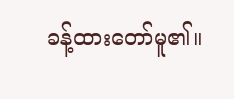ခန့်ထားတော်မူ၏။